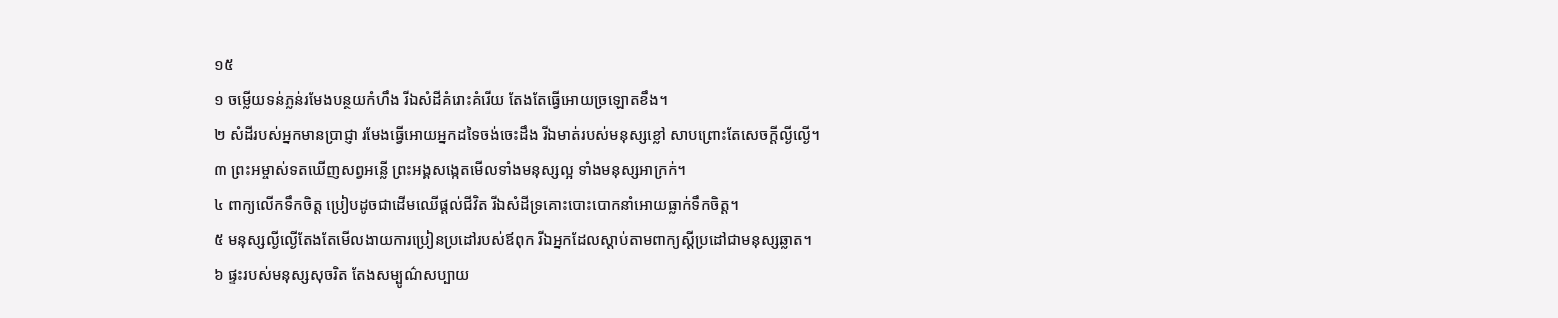១៥
១ ចម្លើយទន់ភ្លន់រមែងបន្ថយកំហឹង រីឯសំដីគំរោះគំរើយ តែងតែធ្វើអោយច្រឡោតខឹង។
២ សំដីរបស់អ្នកមានប្រាជ្ញា រមែងធ្វើអោយអ្នកដទៃចង់ចេះដឹង រីឯមាត់របស់មនុស្សខ្លៅ សាបព្រោះតែសេចក្ដីល្ងីល្ងើ។
៣ ព្រះអម្ចាស់ទតឃើញសព្វអន្លើ ព្រះអង្គសង្កេតមើលទាំងមនុស្សល្អ ទាំងមនុស្សអាក្រក់។
៤ ពាក្យលើកទឹកចិត្ត ប្រៀបដូចជាដើមឈើផ្ដល់ជីវិត រីឯសំដីទ្រគោះបោះបោកនាំអោយធ្លាក់ទឹកចិត្ត។
៥ មនុស្សល្ងីល្ងើតែងតែមើលងាយការប្រៀនប្រដៅរបស់ឪពុក រីឯអ្នកដែលស្ដាប់តាមពាក្យស្ដីប្រដៅជាមនុស្សឆ្លាត។
៦ ផ្ទះរបស់មនុស្សសុចរិត តែងសម្បូណ៌សប្បាយ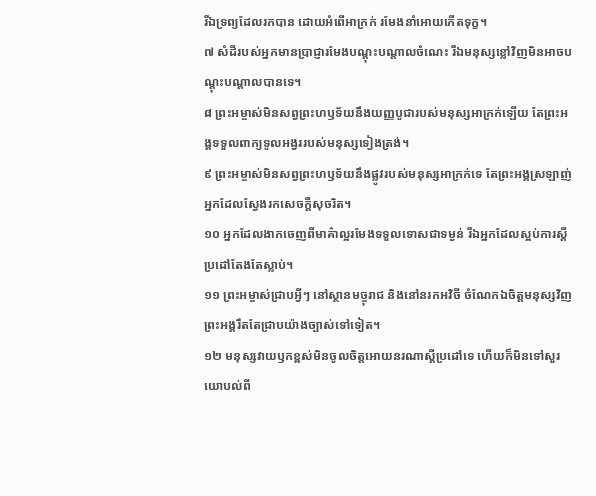រីឯទ្រព្យដែលរកបាន ដោយអំពើអាក្រក់ រមែងនាំអោយកើតទុក្ខ។
៧ សំដីរបស់អ្នកមានប្រាជ្ញារមែងបណ្ដុះបណ្ដាលចំណេះ រីឯមនុស្សខ្លៅវិញមិនអាចបណ្ដុះបណ្ដាលបានទេ។
៨ ព្រះអម្ចាស់មិនសព្វព្រះហឫទ័យនឹងយញ្ញបូជារបស់មនុស្សអាក្រក់ឡើយ តែព្រះអង្គទទួលពាក្យទូលអង្វររបស់មនុស្សទៀងត្រង់។
៩ ព្រះអម្ចាស់មិនសព្វព្រះហឫទ័យនឹងផ្លូវរបស់មនុស្សអាក្រក់ទេ តែព្រះអង្គស្រឡាញ់អ្នកដែលស្វែងរកសេចក្ដីសុចរិត។
១០ អ្នកដែលងាកចេញពីមាគ៌ាល្អរមែងទទួលទោសជាទម្ងន់ រីឯអ្នកដែលស្អប់ការស្ដីប្រដៅតែងតែស្លាប់។
១១ ព្រះអម្ចាស់ជ្រាបអ្វីៗ នៅស្ថានមច្ចុរាជ និងនៅនរកអវិចី ចំណែកឯចិត្តមនុស្សវិញព្រះអង្គរឹតតែជ្រាបយ៉ាងច្បាស់ទៅទៀត។
១២ មនុស្សវាយឫកខ្ពស់មិនចូលចិត្តអោយនរណាស្ដីប្រដៅទេ ហើយក៏មិនទៅសួរយោបល់ពី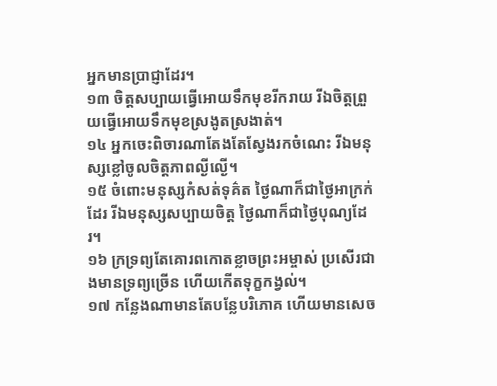អ្នកមានប្រាជ្ញាដែរ។
១៣ ចិត្តសប្បាយធ្វើអោយទឹកមុខរីករាយ រីឯចិត្តព្រួយធ្វើអោយទឹកមុខស្រងូតស្រងាត់។
១៤ អ្នកចេះពិចារណាតែងតែស្វែងរកចំណេះ រីឯមនុស្សខ្លៅចូលចិត្តភាពល្ងីល្ងើ។
១៥ ចំពោះមនុស្សកំសត់ទុគ៌ត ថ្ងៃណាក៏ជាថ្ងៃអាក្រក់ដែរ រីឯមនុស្សសប្បាយចិត្ត ថ្ងៃណាក៏ជាថ្ងៃបុណ្យដែរ។
១៦ ក្រទ្រព្យតែគោរពកោតខ្លាចព្រះអម្ចាស់ ប្រសើរជាងមានទ្រព្យច្រើន ហើយកើតទុក្ខកង្វល់។
១៧ កន្លែងណាមានតែបន្លែបរិភោគ ហើយមានសេច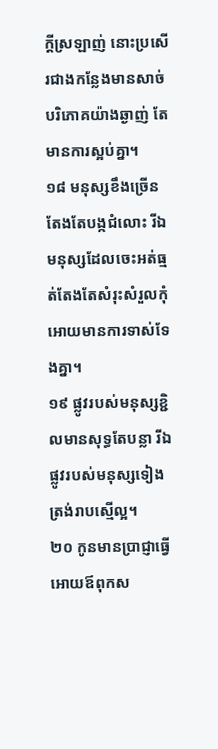ក្ដីស្រឡាញ់ នោះប្រសើរជាងកន្លែងមានសាច់បរិភោគយ៉ាងឆ្ងាញ់ តែមានការស្អប់គ្នា។
១៨ មនុស្សខឹងច្រើន តែងតែបង្កជំលោះ រីឯមនុស្សដែលចេះអត់ធ្មត់តែងតែសំរុះសំរួលកុំអោយមានការទាស់ទែងគ្នា។
១៩ ផ្លូវរបស់មនុស្សខ្ជិលមានសុទ្ធតែបន្លា រីឯផ្លូវរបស់មនុស្សទៀងត្រង់រាបស្មើល្អ។
២០ កូនមានប្រាជ្ញាធ្វើអោយឪពុកស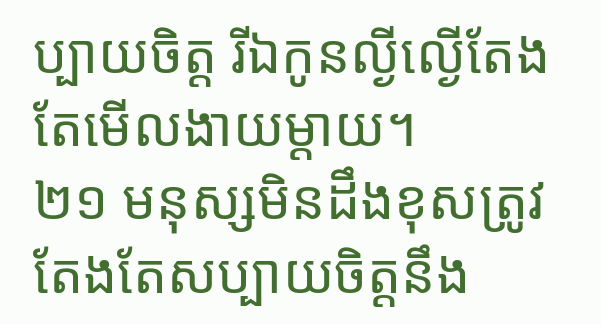ប្បាយចិត្ត រីឯកូនល្ងីល្ងើតែងតែមើលងាយម្ដាយ។
២១ មនុស្សមិនដឹងខុសត្រូវ តែងតែសប្បាយចិត្តនឹង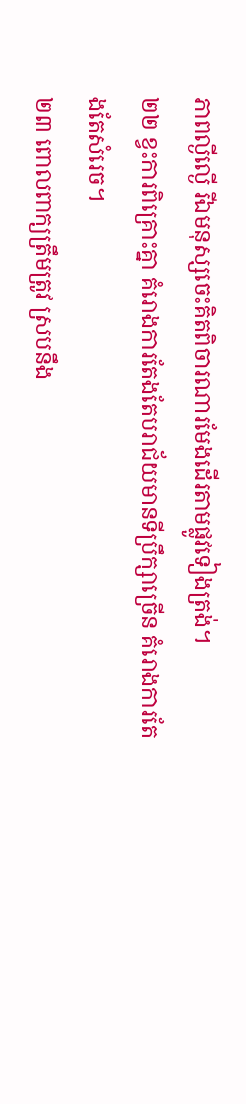ភាពល្ងីល្ងើ រីឯមនុស្សចេះគិតពិចារណារមែងដើរតាមផ្លូវទៀងត្រង់។
២២ ខ្វះការពិគ្រោះគ្នា គំរោងការតែងតែបរាជ័យមានទីប្រឹក្សាច្រើន គំរោងការតែងតែសំរេច។
២៣ ពោលពាក្យត្រឹមត្រូវ ស្របនឹង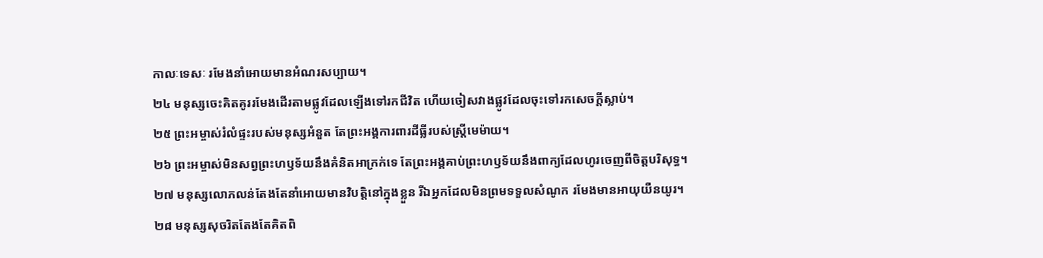កាលៈទេសៈ រមែងនាំអោយមានអំណរសប្បាយ។
២៤ មនុស្សចេះគិតគូររមែងដើរតាមផ្លូវដែលឡើងទៅរកជីវិត ហើយចៀសវាងផ្លូវដែលចុះទៅរកសេចក្ដីស្លាប់។
២៥ ព្រះអម្ចាស់រំលំផ្ទះរបស់មនុស្សអំនួត តែព្រះអង្គការពារដីធ្លីរបស់ស្ត្រីមេម៉ាយ។
២៦ ព្រះអម្ចាស់មិនសព្វព្រះហឫទ័យនឹងគំនិតអាក្រក់ទេ តែព្រះអង្គគាប់ព្រះហឫទ័យនឹងពាក្យដែលហូរចេញពីចិត្តបរិសុទ្ធ។
២៧ មនុស្សលោភលន់តែងតែនាំអោយមានវិបត្តិនៅក្នុងខ្លួន រីឯអ្នកដែលមិនព្រមទទួលសំណូក រមែងមានអាយុយឺនយូរ។
២៨ មនុស្សសុចរិតតែងតែគិតពិ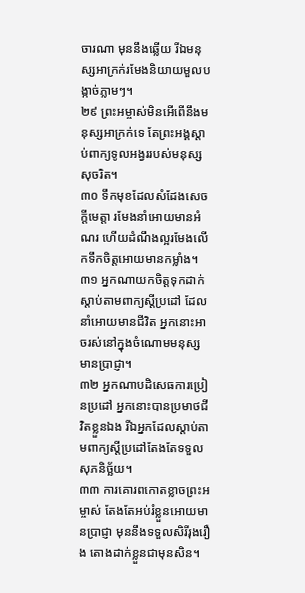ចារណា មុននឹងឆ្លើយ រីឯមនុស្សអាក្រក់រមែងនិយាយមួលបង្កាច់ភ្លាមៗ។
២៩ ព្រះអម្ចាស់មិនអើពើនឹងមនុស្សអាក្រក់ទេ តែព្រះអង្គស្ដាប់ពាក្យទូលអង្វររបស់មនុស្សសុចរិត។
៣០ ទឹកមុខដែលសំដែងសេចក្ដីមេត្តា រមែងនាំអោយមានអំណរ ហើយដំណឹងល្អរមែងលើកទឹកចិត្តអោយមានកម្លាំង។
៣១ អ្នកណាយកចិត្តទុកដាក់ស្ដាប់តាមពាក្យស្ដីប្រដៅ ដែលនាំអោយមានជីវិត អ្នកនោះអាចរស់នៅក្នុងចំណោមមនុស្សមានប្រាជ្ញា។
៣២ អ្នកណាបដិសេធការប្រៀនប្រដៅ អ្នកនោះបានប្រមាថជីវិតខ្លួនឯង រីឯអ្នកដែលស្ដាប់តាមពាក្យស្ដីប្រដៅតែងតែទទួលសុភនិច្ឆ័យ។
៣៣ ការគោរពកោតខ្លាចព្រះអម្ចាស់ តែងតែអប់រំខ្លួនអោយមានប្រាជ្ញា មុននឹងទទួលសិរីរុងរឿង តោងដាក់ខ្លួនជាមុនសិន។